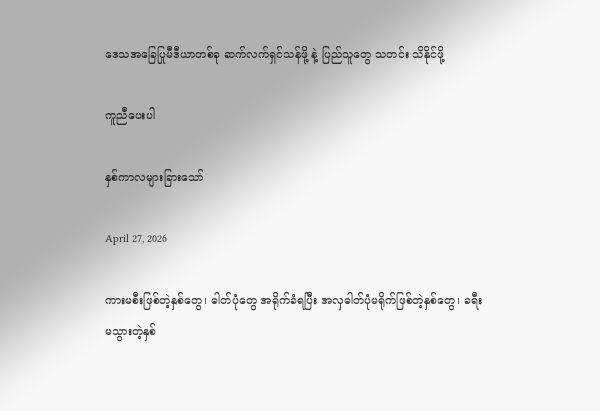ဒေသအခြေပြုမီဒီယာတစ်ခု ဆက်လက်ရှင်သန်ဖို့ နဲ့ ပြည်သူတွေ သတင်း သိနိုင်ဖို့

ကူညီပေးပါ

နှစ်ကာလများခြားသော်

April 27, 2026

ကားမစီးဖြစ်တဲ့နှစ်တွေ၊ ဓါတ်ပုံတွေ အရိုက်ခံရပြီး အလှဓါတ်ပုံမရိုက်ဖြစ်တဲ့နှစ်တွေ၊ ခရီးမသွားတဲ့နှစ်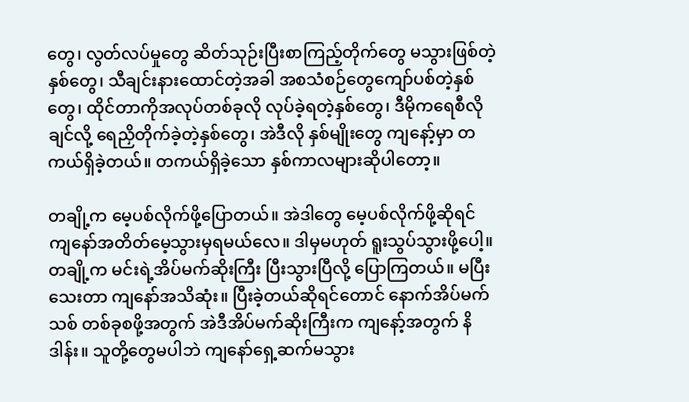တွေ၊ လွတ်လပ်မှုတွေ ဆိတ်သုဉ်းပြီးစာကြည့်တိုက်တွေ မသွားဖြစ်တဲ့နှစ်တွေ၊ သီချင်းနားထောင်တဲ့အခါ အစသံစဉ်တွေကျော်ပစ်တဲ့နှစ်တွေ၊ ထိုင်တာကိုအလုပ်တစ်ခုလို လုပ်ခဲ့ရတဲ့နှစ်တွေ၊ ဒီမိုကရေစီလိုချင်လို့ ရေညှိတိုက်ခဲ့တဲ့နှစ်တွေ၊ အဲဒီလို နှစ်မျိုးတွေ ကျနော့်မှာ တကယ်ရှိခဲ့တယ်။ တကယ်ရှိခဲ့သော နှစ်ကာလများဆိုပါတော့။

တချို့က မေ့ပစ်လိုက်ဖို့ပြောတယ်။ အဲဒါတွေ မေ့ပစ်လိုက်ဖို့ဆိုရင် ကျနော်အတိတ်မေ့သွားမှရမယ်လေ။ ဒါမှမဟုတ် ရူးသွပ်သွားဖို့ပေါ့။ တချို့က မင်းရဲ့အိပ်မက်ဆိုးကြီး ပြီးသွားပြီလို့ ပြောကြတယ်။ မပြီးသေးတာ ကျနော်အသိဆုံး။ ပြီးခဲ့တယ်ဆိုရင်တောင် နောက်အိပ်မက်သစ် တစ်ခုစဖို့အတွက် အဲဒီအိပ်မက်ဆိုးကြီးက ကျနော့်အတွက် နိဒါန်း။ သူတို့တွေမပါဘဲ ကျနော်ရှေ့ဆက်မသွား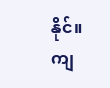နိုင်။ ကျ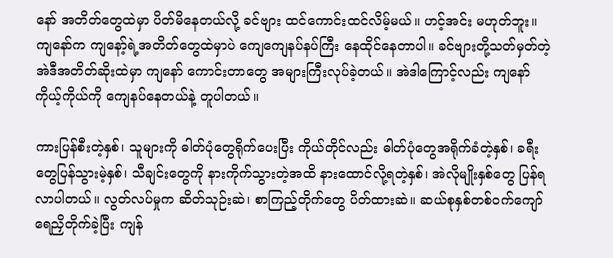နော် အတိတ်တွေထဲမှာ ပိတ်မိနေတယ်လို့ ခင်ဗျား ထင်ကောင်းထင်လိမ့်မယ်။ ဟင့်အင်း မဟုတ်ဘူး။ ကျနော်က ကျနော့်ရဲ့အတိတ်တွေထဲမှာပဲ ကျေကျေနပ်နပ်ကြီး နေထိုင်နေတာပါ။ ခင်ဗျားတို့သတ်မှတ်တဲ့ အဲဒီအတိတ်ဆိုးထဲမှာ ကျနော် ကောင်းတာတွေ အများကြီးလုပ်ခဲ့တယ်။ အဲဒါကြောင့်လည်း ကျနော် ကိုယ့်ကိုယ်ကို ကျေနပ်နေတယ်နဲ့ တူပါတယ်။

ကားပြန်စီးတဲ့နှစ်၊ သူများကို ဓါတ်ပုံတွေရိုက်ပေးပြီး ကိုယ်တိုင်လည်း ဓါတ်ပုံတွေအရိုက်ခံတဲ့နှစ်၊ ခရီးတွေပြန်သွားမဲ့နှစ်၊ သီချင်းတွေကို နားကိုက်သွားတဲ့အထိ နားထောင်လို့ရတဲ့နှစ်၊ အဲလိုမျိုးနှစ်တွေ ပြန်ရလာပါတယ်။ လွတ်လပ်မှုက ဆိတ်သုဉ်းဆဲ၊ စာကြည့်တိုက်တွေ ပိတ်ထားဆဲ။ ဆယ်စုနှစ်တစ်ဝက်ကျော် ရေညှိတိုက်ခဲ့ပြီး ကျန်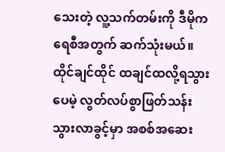သေးတဲ့ လူ့သက်တမ်းကို ဒီမိုကရေစီအတွက် ဆက်သုံးမယ်။ ထိုင်ချင်ထိုင် ထချင်ထလို့ရသွားပေမဲ့ လွတ်လပ်စွာဖြတ်သန်းသွားလာခွင့်မှာ အစစ်အဆေး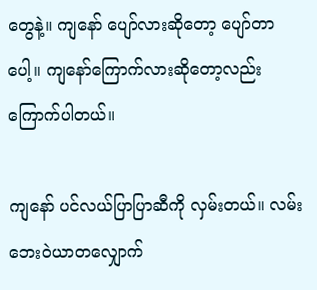တွေနဲ့။ ကျနော် ပျော်လားဆိုတော့ ပျော်တာပေါ့။ ကျနော်ကြောက်လားဆိုတော့လည်း ကြောက်ပါတယ်။

ကျနော် ပင်လယ်ပြာပြာဆီကို လှမ်းတယ်။ လမ်းဘေးဝဲယာတလျှောက်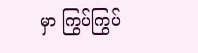မှာ ကြွပ်ကြွပ်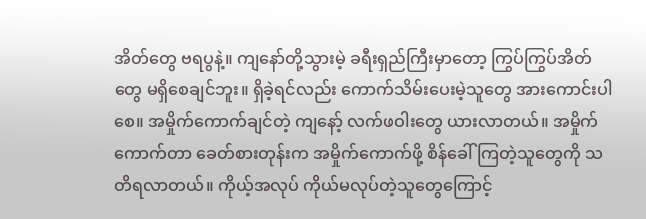အိတ်တွေ ဗရပွနဲ့။ ကျနော်တို့သွားမဲ့ ခရီးရှည်ကြီးမှာတော့ ကြွပ်ကြွပ်အိတ်တွေ မရှိစေချင်ဘူး။ ရှိခဲ့ရင်လည်း ကောက်သိမ်းပေးမဲ့သူတွေ အားကောင်းပါစေ။ အမှိုက်ကောက်ချင်တဲ့ ကျနော့် လက်ဖဝါးတွေ ယားလာတယ်။ အမှိုက်ကောက်တာ ခေတ်စားတုန်းက အမှိုက်ကောက်ဖို့ စိန်ခေါ်ကြတဲ့သူတွေကို သတိရလာတယ်။ ကိုယ့်အလုပ် ကိုယ်မလုပ်တဲ့သူတွေကြောင့်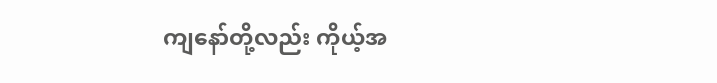ကျနော်တို့လည်း ကိုယ့်အ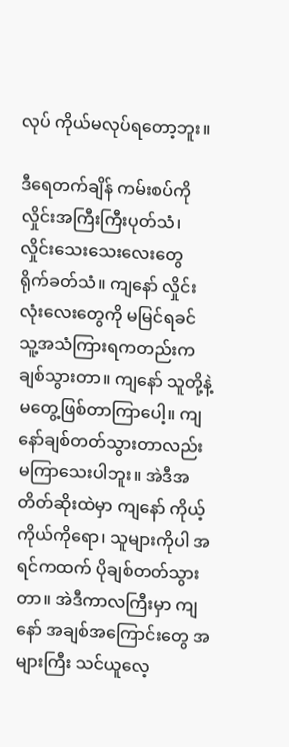လုပ် ကိုယ်မလုပ်ရတော့ဘူး။

ဒီရေတက်ချိန် ကမ်းစပ်ကို လှိုင်းအကြီးကြီးပုတ်သံ၊ လှိုင်းသေးသေးလေးတွေ ရိုက်ခတ်သံ။ ကျနော် လှိုင်းလုံးလေးတွေကို မမြင်ရခင် သူ့အသံကြားရကတည်းက ချစ်သွားတာ။ ကျနော် သူတို့နဲ့ မတွေ့ဖြစ်တာကြာပေါ့။ ကျနော်ချစ်တတ်သွားတာလည်း မကြာသေးပါဘူး။ အဲဒီအတိတ်ဆိုးထဲမှာ ကျနော် ကိုယ့်ကိုယ်ကိုရော၊ သူများကိုပါ အရင်ကထက် ပိုချစ်တတ်သွားတာ။ အဲဒီကာလကြီးမှာ ကျနော် အချစ်အကြောင်းတွေ အများကြီး သင်ယူလေ့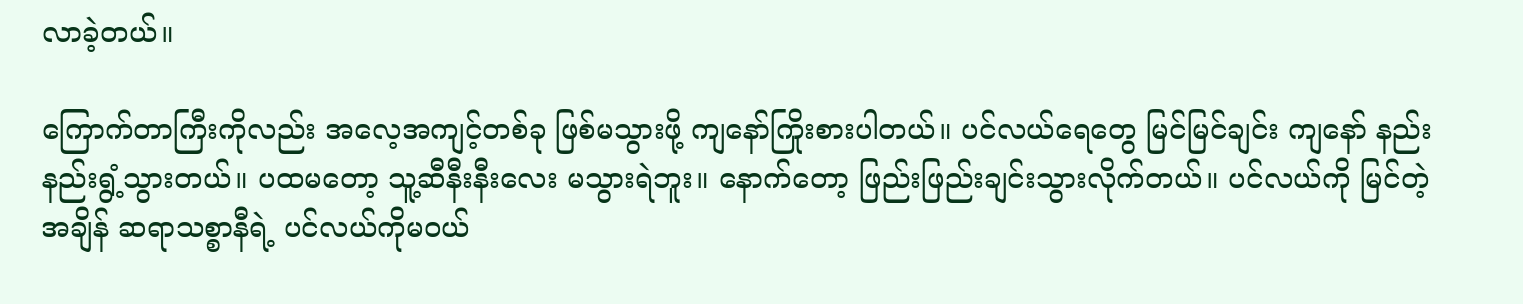လာခဲ့တယ်။

ကြောက်တာကြီးကိုလည်း အလေ့အကျင့်တစ်ခု ဖြစ်မသွားဖို့ ကျနော်ကြိုးစားပါတယ်။ ပင်လယ်ရေတွေ မြင်မြင်ချင်း ကျနော် နည်းနည်းရွံ့သွားတယ်။ ပထမတော့ သူ့ဆီနီးနီးလေး မသွားရဲဘူး။ နောက်တော့ ဖြည်းဖြည်းချင်းသွားလိုက်တယ်။ ပင်လယ်ကို မြင်တဲ့အချိန် ဆရာသစ္စာနီရဲ့ ပင်လယ်ကိုမဝယ်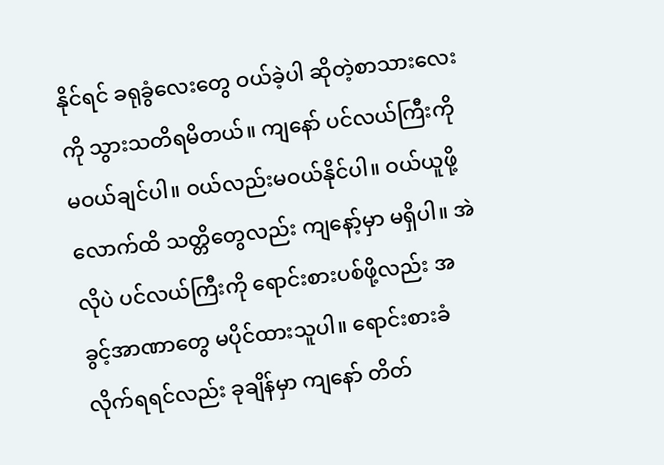နိုင်ရင် ခရုခွံလေးတွေ ဝယ်ခဲ့ပါ ဆိုတဲ့စာသားလေးကို သွားသတိရမိတယ်။ ကျနော် ပင်လယ်ကြီးကို မဝယ်ချင်ပါ။ ဝယ်လည်းမဝယ်နိုင်ပါ။ ဝယ်ယူဖို့လောက်ထိ သတ္တိတွေလည်း ကျနော့်မှာ မရှိပါ။ အဲလိုပဲ ပင်လယ်ကြီးကို ရောင်းစားပစ်ဖို့လည်း အခွင့်အာဏာတွေ မပိုင်ထားသူပါ။ ရောင်းစားခံလိုက်ရရင်လည်း ခုချိန်မှာ ကျနော် တိတ်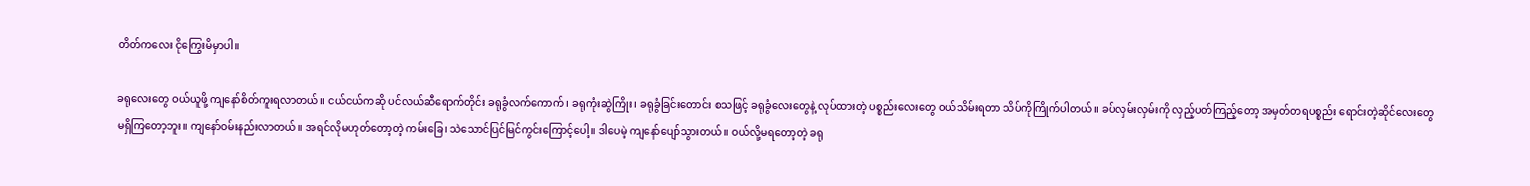တိတ်ကလေး ငိုကြွေးမိမှာပါ။

ခရုလေးတွေ ဝယ်ယူဖို့ ကျနော်စိတ်ကူးရလာတယ်။ ငယ်ငယ်ကဆို ပင်လယ်ဆီရောက်တိုင်း ခရုခွံလက်ကောက်၊ ခရုကုံးဆွဲကြိုး၊ ခရုခွံခြင်းတောင်း စသဖြင့် ခရုခွံလေးတွေနဲ့ လုပ်ထားတဲ့ ပစ္စည်းလေးတွေ ဝယ်သိမ်းရတာ သိပ်ကိုကြိုက်ပါတယ်။ ခပ်လှမ်းလှမ်းကို လှည့်ပတ်ကြည့်တော့ အမှတ်တရပစ္စည်း ရောင်းတဲ့ဆိုင်လေးတွေ မရှိကြတော့ဘူး။ ကျနော်ဝမ်းနည်းလာတယ်။ အရင်လိုမဟုတ်တော့တဲ့ ကမ်းခြေ၊ သဲသောင်ပြင်မြင်ကွင်းကြောင့်ပေါ့။ ဒါပေမဲ့ ကျနော်ပျော်သွားတယ်။ ဝယ်လို့မရတော့တဲ့ ခရု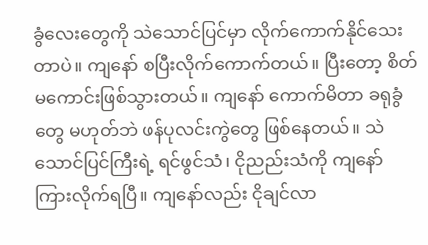ခွံလေးတွေကို သဲသောင်ပြင်မှာ လိုက်ကောက်နိုင်သေးတာပဲ။ ကျနော် စပြီးလိုက်ကောက်တယ်။ ပြီးတော့ စိတ်မကောင်းဖြစ်သွားတယ်။ ကျနော် ကောက်မိတာ ခရုခွံတွေ မဟုတ်ဘဲ ဖန်ပုလင်းကွဲတွေ ဖြစ်နေတယ်။ သဲသောင်ပြင်ကြီးရဲ့ ရင်ဖွင်သံ၊ ငိုညည်းသံကို ကျနော်ကြားလိုက်ရပြီ။ ကျနော်လည်း ငိုချင်လာ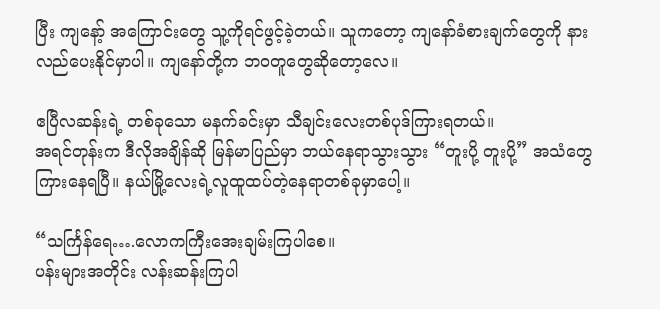ပြီး ကျနော့် အကြောင်းတွေ သူ့ကိုရင်ဖွင့်ခဲ့တယ်။ သူကတော့ ကျနော်ခံစားချက်တွေကို နားလည်ပေးနိုင်မှာပါ။ ကျနော်တို့က ဘဝတူတွေဆိုတော့လေ။

ဧပြီလဆန်းရဲ့ တစ်ခုသော မနက်ခင်းမှာ သီချင်းလေးတစ်ပုဒ်ကြားရတယ်။
အရင်တုန်းက ဒီလိုအချိန်ဆို မြန်မာပြည်မှာ ဘယ်နေရာသွားသွား “တူးပို့ တူးပို့” အသံတွေကြားနေရပြီ။ နယ်မြို့လေးရဲ့လူထူထပ်တဲ့နေရာတစ်ခုမှာပေါ့။

“သင်္ကြန်ရေ….လောကကြီးအေးချမ်းကြပါစေ။
ပန်းများအတိုင်း လန်းဆန်းကြပါ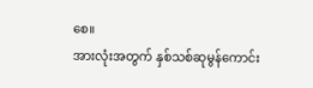စေ။
အားလုံးအတွက် နှစ်သစ်ဆုမွန်ကောင်း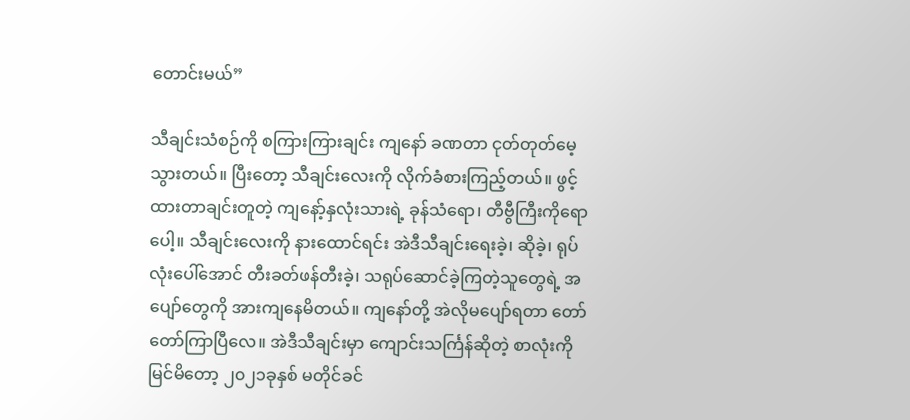တောင်းမယ်”

သီချင်းသံစဉ်ကို စကြားကြားချင်း ကျနော် ခဏတာ ငုတ်တုတ်မေ့သွားတယ်။ ပြီးတော့ သီချင်းလေးကို လိုက်ခံစားကြည့်တယ်။ ဖွင့်ထားတာချင်းတူတဲ့ ကျနော့်နှလုံးသားရဲ့ ခုန်သံရော၊ တီဗွီကြီးကိုရောပေါ့။ သီချင်းလေးကို နားထောင်ရင်း အဲဒီသီချင်းရေးခဲ့၊ ဆိုခဲ့၊ ရုပ်လုံးပေါ်အောင် တီးခတ်ဖန်တီးခဲ့၊ သရုပ်ဆောင်ခဲ့ကြတဲ့သူတွေရဲ့ အပျော်တွေကို အားကျနေမိတယ်။ ကျနော်တို့ အဲလိုမပျော်ရတာ တော်တော်ကြာပြီလေ။ အဲဒီသီချင်းမှာ ကျောင်းသင်္ကြန်ဆိုတဲ့ စာလုံးကိုမြင်မိတော့ ၂၀၂၁ခုနှစ် မတိုင်ခင်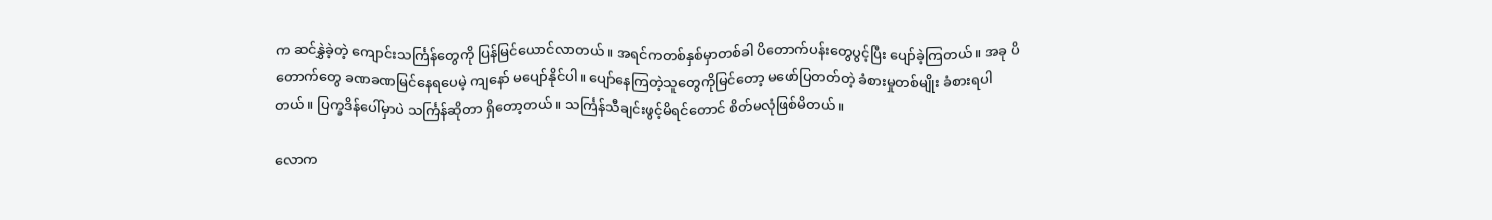က ဆင်နွှဲခဲ့တဲ့ ကျောင်းသင်္ကြန်တွေကို ပြန်မြင်ယောင်လာတယ်။ အရင်ကတစ်နှစ်မှာတစ်ခါ ပိတောက်ပန်းတွေပွင့်ပြီး ပျော်ခဲ့ကြတယ်။ အခု ပိတောက်တွေ ခဏခဏမြင်နေရပေမဲ့ ကျနော် မပျော်နိုင်ပါ။ ပျော်နေကြတဲ့သူတွေကိုမြင်တော့ မဖော်ပြတတ်တဲ့ ခံစားမှုတစ်မျိုး ခံစားရပါတယ်။ ပြက္ခဒိန်ပေါ်မှာပဲ သင်္ကြန်ဆိုတာ ရှိတော့တယ်။ သင်္ကြန်သီချင်းဖွင့်မိရင်တောင် စိတ်မလုံဖြစ်မိတယ်။

လောက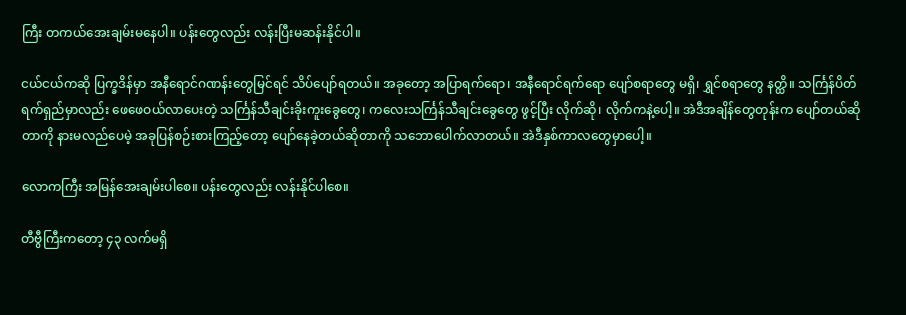ကြီး တကယ်အေးချမ်းမနေပါ။ ပန်းတွေလည်း လန်းပြီးမဆန်းနိုင်ပါ။

ငယ်ငယ်ကဆို ပြက္ခဒိန်မှာ အနီရောင်ဂဏန်းတွေမြင်ရင် သိပ်ပျော်ရတယ်။ အခုတော့ အပြာရက်ရော၊ အနီရောင်ရက်ရော ပျော်စရာတွေ မရှိ၊ ရွှင်စရာတွေ နတ္ထိ။ သင်္ကြန်ပိတ်ရက်ရှည်မှာလည်း ဖေဖေဝယ်လာပေးတဲ့ သင်္ကြန်သီချင်းခိုးကူးခွေတွေ၊ ကလေးသင်္ကြန်သီချင်းခွေတွေ ဖွင့်ပြီး လိုက်ဆို၊ လိုက်ကနဲ့ပေါ့။ အဲဒီအချိန်တွေတုန်းက ပျော်တယ်ဆိုတာကို နားမလည်ပေမဲ့ အခုပြန်စဉ်းစားကြည့်တော့ ပျော်နေခဲ့တယ်ဆိုတာကို သဘောပေါက်လာတယ်။ အဲဒီနှစ်ကာလတွေမှာပေါ့။

လောကကြီး အမြန်အေးချမ်းပါစေ။ ပန်းတွေလည်း လန်းနိုင်ပါစေ။

တီဗွီကြီးကတော့ ၄၃ လက်မရှိ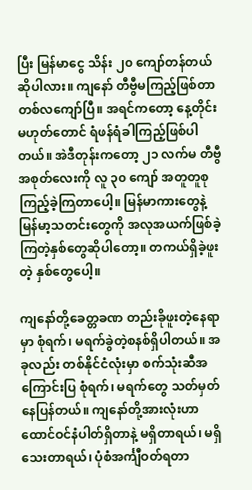ပြီး မြန်မာငွေ သိန်း ၂၀ ကျော်တန်တယ်ဆိုပါလား။ ကျနော် တီဗွီမကြည့်ဖြစ်တာ တစ်လကျော်ပြီ။ အရင်ကတော့ နေ့တိုင်းမဟုတ်တောင် ရံဖန်ရံခါကြည့်ဖြစ်ပါတယ်။ အဲဒီတုန်းကတော့ ၂၁ လက်မ တီဗွီအစုတ်လေးကို လူ ၃၀ ကျော် အတူတူစုကြည့်ခဲ့ကြတာပေါ့။ မြန်မာကားတွေနဲ့ မြန်မာ့သတင်းတွေကို အလုအယက်ဖြစ်ခဲ့ကြတဲ့နှစ်တွေဆိုပါတော့။ တကယ်ရှိခဲ့ဖူးတဲ့ နှစ်တွေပေါ့။

ကျနော်တို့ခေတ္တခဏ တည်းခိုဖူးတဲ့နေရာမှာ စုံရက်၊ မရက်ခွဲတဲ့စနစ်ရှိပါတယ်။ အခုလည်း တစ်နိုင်ငံလုံးမှာ စက်သုံးဆီအကြောင်းပြ စုံရက်၊ မရက်တွေ သတ်မှတ်နေပြန်တယ်။ ကျနော်တို့အားလုံးဟာ ထောင်ဝင်နံပါတ်ရှိတာနဲ့ မရှိတာရယ်၊ မရှိသေးတာရယ်၊ ပုံစံအင်္ကျီဝတ်ရတာ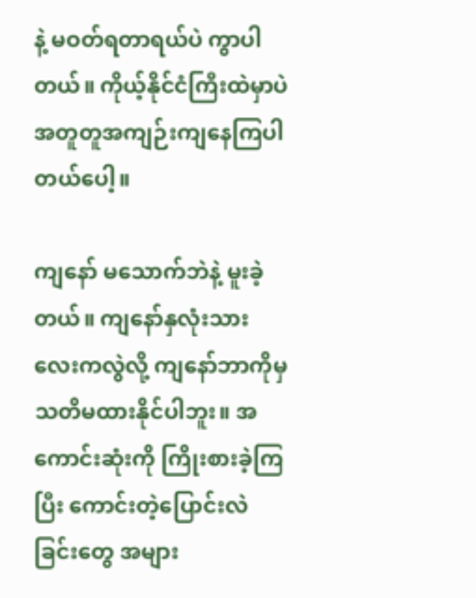နဲ့ မဝတ်ရတာရယ်ပဲ ကွာပါတယ်။ ကိုယ့်နိုင်ငံကြီးထဲမှာပဲ အတူတူအကျဉ်းကျနေကြပါတယ်ပေါ့။

ကျနော် မသောက်ဘဲနဲ့ မူးခဲ့တယ်။ ကျနော်နှလုံးသားလေးကလွဲလို့ ကျနော်ဘာကိုမှ သတိမထားနိုင်ပါဘူး။ အကောင်းဆုံးကို ကြိုးစားခဲ့ကြပြီး ကောင်းတဲ့ပြောင်းလဲခြင်းတွေ အများ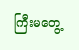ကြီးမတွေ့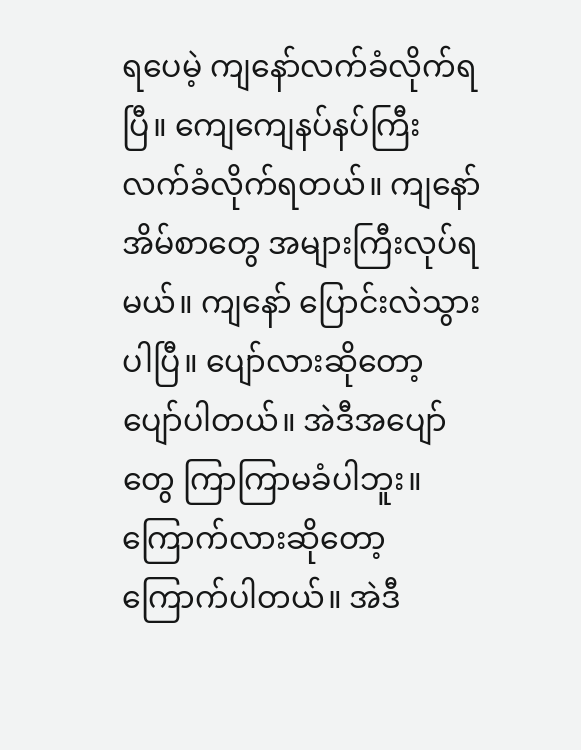ရပေမဲ့ ကျနော်လက်ခံလိုက်ရပြီ။ ကျေကျေနပ်နပ်ကြီး လက်ခံလိုက်ရတယ်။ ကျနော် အိမ်စာတွေ အများကြီးလုပ်ရမယ်။ ကျနော် ပြောင်းလဲသွားပါပြီ။ ပျော်လားဆိုတော့ ပျော်ပါတယ်။ အဲဒီအပျော်တွေ ကြာကြာမခံပါဘူး။ ကြောက်လားဆိုတော့ ကြောက်ပါတယ်။ အဲဒီ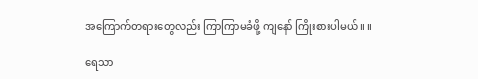အကြောက်တရားတွေလည်း ကြာကြာမခံဖို့ ကျနော် ကြိုးစားပါမယ်။ ။

ရေသာ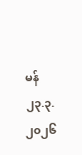မန်
၂၃.၃.၂၀၂၆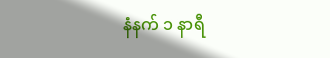နံနက် ၁ နာရီ